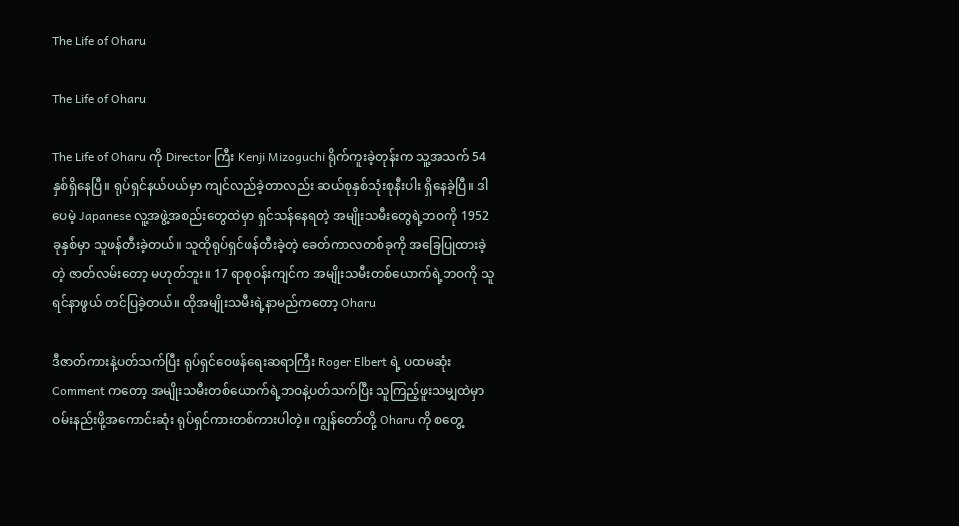The Life of Oharu

The Life of Oharu

The Life of Oharu ကို Director ကြီး Kenji Mizoguchi ရိုက်ကူးခဲ့တုန်းက သူ့အသက် 54 နှစ်ရှိနေပြီ။ ရုပ်ရှင်နယ်ပယ်မှာ ကျင်လည်ခဲ့တာလည်း ဆယ်စုနှစ်သုံးစုနီးပါး ရှိနေခဲ့ပြီ။ ဒါပေမဲ့ Japanese လူ့အဖွဲ့အစည်းတွေထဲမှာ ရှင်သန်နေရတဲ့ အမျိုးသမီးတွေရဲ့ဘဝကို 1952 ခုနှစ်မှာ သူဖန်တီးခဲ့တယ်။ သူထိုရုပ်ရှင်ဖန်တီးခဲ့တဲ့ ခေတ်ကာလတစ်ခုကို အခြေပြုထားခဲ့တဲ့ ဇာတ်လမ်းတော့ မဟုတ်ဘူး။ 17 ရာစုဝန်းကျင်က အမျိုးသမီးတစ်ယောက်ရဲ့ဘဝကို သူရင်နာဖွယ် တင်ပြခဲ့တယ်။ ထိုအမျိုးသမီးရဲ့နာမည်ကတော့ Oharu

ဒီဇာတ်ကားနဲ့ပတ်သက်ပြီး ရုပ်ရှင်ဝေဖန်ရေးဆရာကြီး Roger Elbert ရဲ့ ပထမဆုံး Comment ကတော့ အမျိုးသမီးတစ်ယောက်ရဲ့ဘဝနဲ့ပတ်သက်ပြီး သူကြည့်ဖူးသမျှထဲမှာ ဝမ်းနည်းဖို့အကောင်းဆုံး ရုပ်ရှင်ကားတစ်ကားပါတဲ့။ ကျွန်တော်တို့ Oharu ကို စတွေ့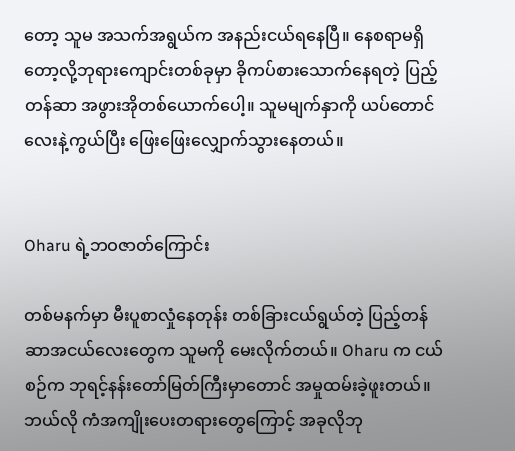တော့ သူမ အသက်အရွယ်က အနည်းငယ်ရနေပြီ။ နေစရာမရှိတော့လို့ဘုရားကျောင်းတစ်ခုမှာ ခိုကပ်စားသောက်နေရတဲ့ ပြည့်တန်ဆာ အဖွားအိုတစ်ယောက်ပေါ့။ သူမမျက်နှာကို ယပ်တောင်လေးနဲ့ကွယ်ပြီး ဖြေးဖြေးလျှောက်သွားနေတယ်။


Oharu ရဲ့ဘဝဇာတ်ကြောင်း

တစ်မနက်မှာ မီးပူစာလှုံနေတုန်း တစ်ခြားငယ်ရွယ်တဲ့ ပြည့်တန်ဆာအငယ်လေးတွေက သူမကို မေးလိုက်တယ်။ Oharu က ငယ်စဉ်က ဘုရင့်နန်းတော်မြတ်ကြီးမှာတောင် အမှုထမ်းခဲ့ဖူးတယ်။ ဘယ်လို ကံအကျိုးပေးတရားတွေကြောင့် အခုလိုဘု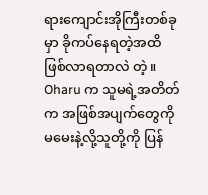ရားကျောင်းအိုကြီးတစ်ခုမှာ ခိုကပ်နေရတဲ့အထိ ဖြစ်လာရတာလဲ တဲ့။ Oharu က သူမရဲ့အတိတ်က အဖြစ်အပျက်တွေကို မမေးနဲ့လို့သူတို့ကို ပြန်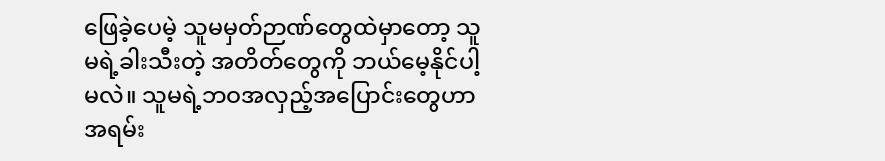ဖြေခဲ့ပေမဲ့ သူမမှတ်ဉာဏ်တွေထဲမှာတော့ သူမရဲ့ခါးသီးတဲ့ အတိတ်တွေကို ဘယ်မေ့နိုင်ပါ့မလဲ။ သူမရဲ့ဘဝအလှည့်အပြောင်းတွေဟာ အရမ်း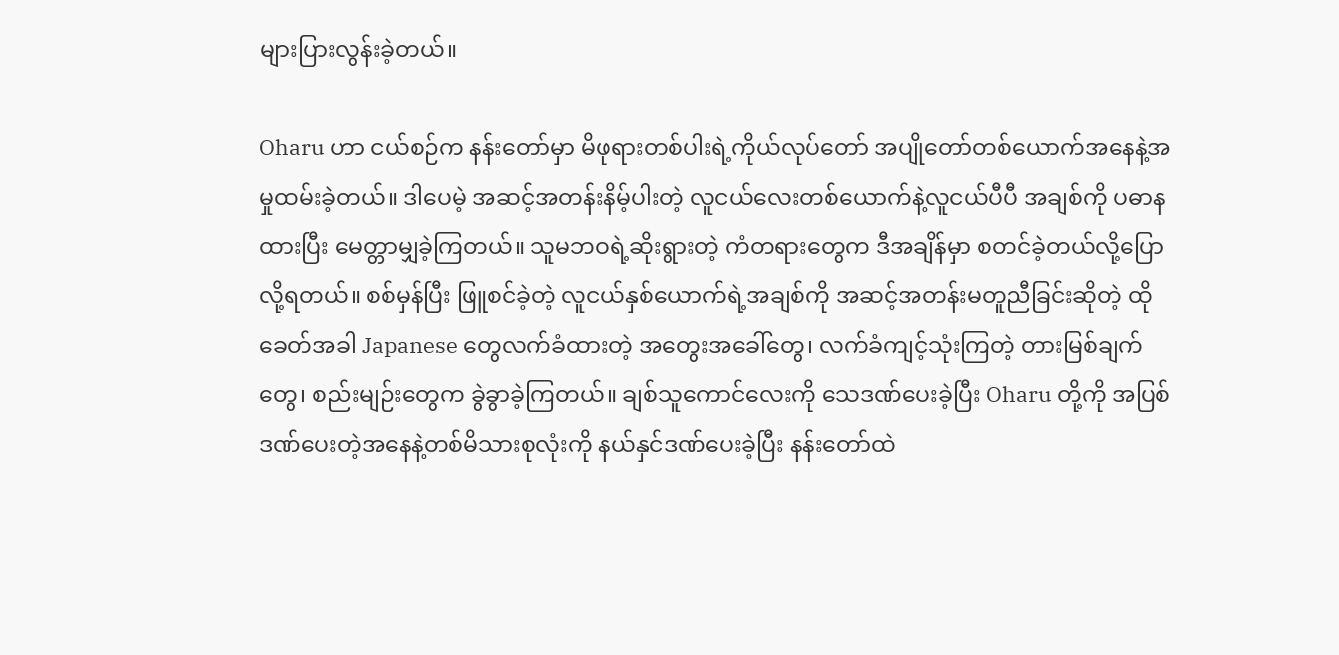များပြားလွန်းခဲ့တယ်။

Oharu ဟာ ငယ်စဉ်က နန်းတော်မှာ မိဖုရားတစ်ပါးရဲ့ကိုယ်လုပ်တော် အပျိုတော်တစ်ယောက်အနေနဲ့အမှုထမ်းခဲ့တယ်။ ဒါပေမဲ့ အဆင့်အတန်းနိမ့်ပါးတဲ့ လူငယ်လေးတစ်ယောက်နဲ့လူငယ်ပီပီ အချစ်ကို ပဓာနထားပြီး မေတ္တာမျှခဲ့ကြတယ်။ သူမဘဝရဲ့ဆိုးရွားတဲ့ ကံတရားတွေက ဒီအချိန်မှာ စတင်ခဲ့တယ်လို့ပြောလို့ရတယ်။ စစ်မှန်ပြီး ဖြူစင်ခဲ့တဲ့ လူငယ်နှစ်ယောက်ရဲ့အချစ်ကို အဆင့်အတန်းမတူညီခြင်းဆိုတဲ့ ထိုခေတ်အခါ Japanese တွေလက်ခံထားတဲ့ အတွေးအခေါ်တွေ၊ လက်ခံကျင့်သုံးကြတဲ့ တားမြစ်ချက်တွေ၊ စည်းမျဉ်းတွေက ခွဲခွာခဲ့ကြတယ်။ ချစ်သူကောင်လေးကို သေဒဏ်ပေးခဲ့ပြီး Oharu တို့ကို အပြစ်ဒဏ်ပေးတဲ့အနေနဲ့တစ်မိသားစုလုံးကို နယ်နှင်ဒဏ်ပေးခဲ့ပြီး နန်းတော်ထဲ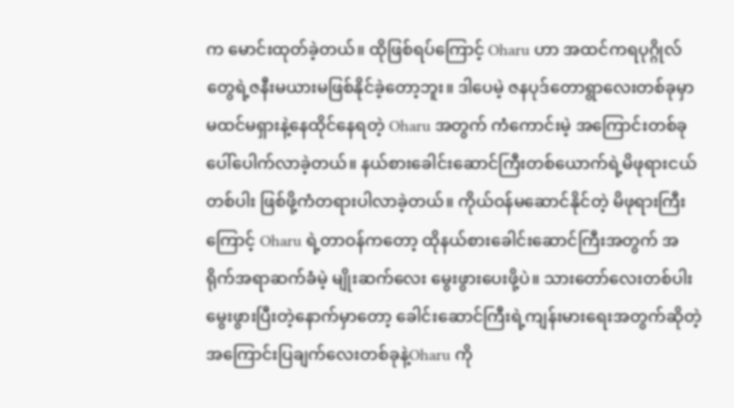က မောင်းထုတ်ခဲ့တယ်။ ထိုဖြစ်ရပ်ကြောင့် Oharu ဟာ အထင်ကရပုဂ္ဂိုလ်တွေရဲ့ဇနီးမယားမဖြစ်နိုင်ခဲ့တော့ဘူး။ ဒါပေမဲ့ ဇနပုဒ်တောရွာလေးတစ်ခုမှာ မထင်မရှားနဲ့နေထိုင်နေရတဲ့ Oharu အတွက် ကံကောင်းမဲ့ အကြောင်းတစ်ခု ပေါ်ပေါက်လာခဲ့တယ်။ နယ်စားခေါင်းဆောင်ကြီးတစ်ယောက်ရဲ့မိဖုရားငယ်တစ်ပါး ဖြစ်ဖို့ကံတရားပါလာခဲ့တယ်။ ကိုယ်ဝန်မဆောင်နိုင်တဲ့ မိဖုရားကြီးကြောင့် Oharu ရဲ့တာဝန်ကတော့ ထိုနယ်စားခေါင်းဆောင်ကြီးအတွက် အရိုက်အရာဆက်ခံမဲ့ မျိုးဆက်လေး မွေးဖွားပေးဖို့ပဲ။ သားတော်လေးတစ်ပါး မွေးဖွားပြီးတဲ့နောက်မှာတော့ ခေါင်းဆောင်ကြီးရဲ့ကျန်းမားရေးအတွက်ဆိုတဲ့ အကြောင်းပြချက်လေးတစ်ခုနဲ့Oharu ကို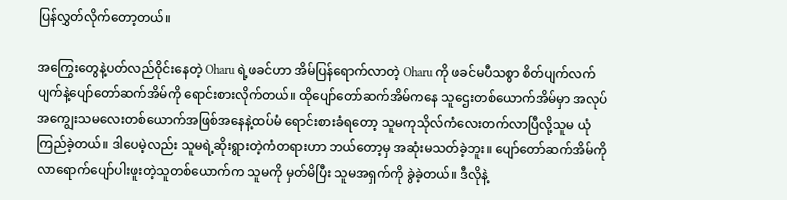ပြန်လွှတ်လိုက်တော့တယ်။

အကြွေးတွေနဲ့ပတ်လည်ဝိုင်းနေတဲ့ Oharu ရဲ့ဖခင်ဟာ အိမ်ပြန်ရောက်လာတဲ့ Oharu ကို ဖခင်မပီသစွာ စိတ်ပျက်လက်ပျက်နဲ့ပျော်တော်ဆက်အိမ်ကို ရောင်းစားလိုက်တယ်။ ထိုပျော်တော်ဆက်အိမ်ကနေ သူဌေးတစ်ယောက်အိမ်မှာ အလုပ်အကျွေးသမလေးတစ်ယောက်အဖြစ်အနေနဲ့ထပ်မံ ရောင်းစားခံရတော့ သူမကုသိုလ်ကံလေးတက်လာပြီလို့သူမ ယုံကြည်ခဲ့တယ်။ ဒါပေမဲ့လည်း သူမရဲ့ဆိုးရွားတဲ့ကံတရားဟာ ဘယ်တော့မှ အဆုံးမသတ်ခဲ့ဘူး။ ပျော်တော်ဆက်အိမ်ကို လာရောက်ပျော်ပါးဖူးတဲ့သူတစ်ယောက်က သူမကို မှတ်မိပြီး သူမအရှက်ကို ခွဲခဲ့တယ်။ ဒီလိုနဲ့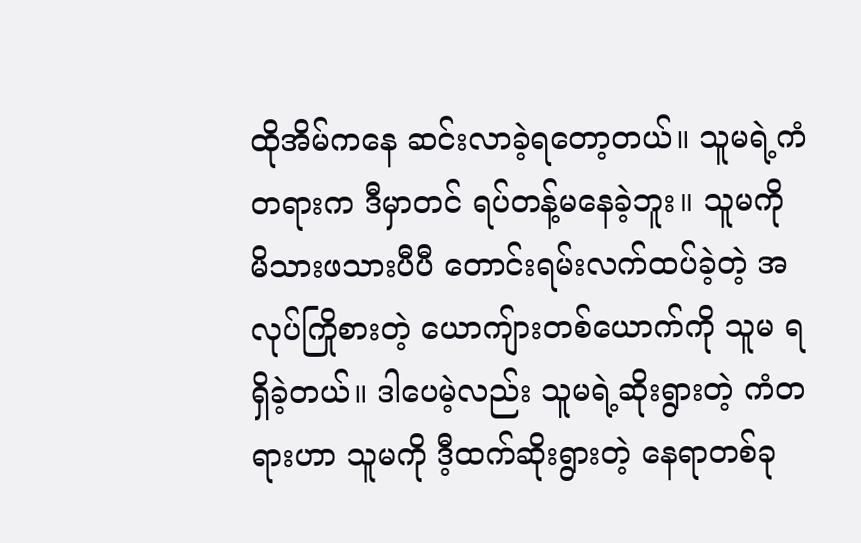ထိုအိမ်ကနေ ဆင်းလာခဲ့ရတော့တယ်။ သူမရဲ့ကံတရားက ဒီမှာတင် ရပ်တန့်မနေခဲ့ဘူး။ သူမကို မိသားဖသားပီပီ တောင်းရမ်းလက်ထပ်ခဲ့တဲ့ အလုပ်ကြိုစားတဲ့ ယောကျ်ားတစ်ယောက်ကို သူမ ရရှိခဲ့တယ်။ ဒါပေမဲ့လည်း သူမရဲ့ဆိုးရွားတဲ့ ကံတရားဟာ သူမကို ဒီ့ထက်ဆိုးရွားတဲ့ နေရာတစ်ခု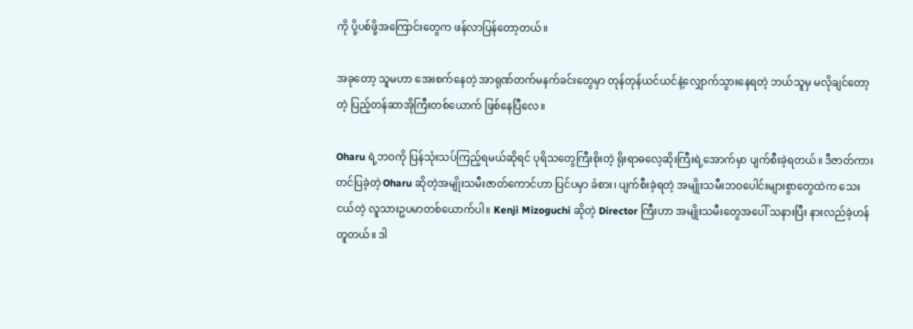ကို ပို့ပစ်ဖို့အကြောင်းတွေက ဖန်လာပြန်တော့တယ်။

အခုတော့ သူမဟာ အေးစက်နေတဲ့ အာရုဏ်တက်မနက်ခင်းတွေမှာ တုန်တုန်ယင်ယင်နဲ့လျှောက်သွားနေရတဲ့ ဘယ်သူမှ မလိုချင်တော့တဲ့ ပြည့်တန်ဆာအိုကြီးတစ်ယောက် ဖြစ်နေပြီလေ။

Oharu ရဲ့ဘဝကို ပြန်သုံးသပ်ကြည့်ရမယ်ဆိုရင် ပုရိသတွေကြီးစိုးတဲ့ ရိုးရာဓလေ့ဆိုးကြီးရဲ့အောက်မှာ ပျက်စီးခဲ့ရတယ်။ ဒီဇာတ်ကားတင်ပြခဲ့တဲ့ Oharu ဆိုတဲ့အမျိုးသမီးဇာတ်ကောင်ဟာ ပြင်ပမှာ ခံစား၊ ပျက်စီးခဲ့ရတဲ့ အမျိုးသမီးဘဝပေါင်းများစွာတွေထဲက သေးငယ်တဲ့ လူသားဥပမာတစ်ယောက်ပါ။ Kenji Mizoguchi ဆိုတဲ့ Director ကြီးဟာ အမျိုးသမီးတွေအပေါ် သနားပြီး နားလည်ခဲ့ဟန်တူတယ်။ ဒါ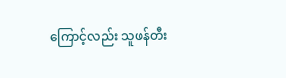ကြောင့်လည်း သူဖန်တီး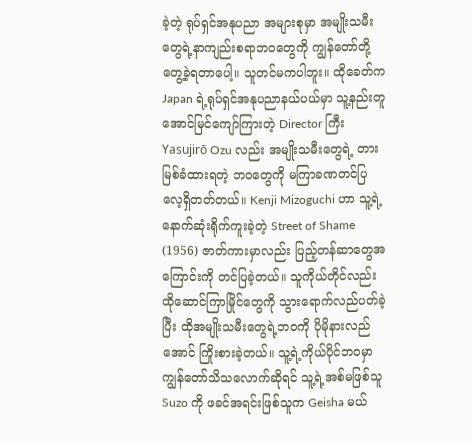ခဲ့တဲ့ ရုပ်ရှင်အနုပညာ အများစုမှာ အမျိုးသမီးတွေရဲ့နာကျည်းစရာဘဝတွေကို ကျွန်တော်တို့တွေ့ခဲ့ရတာပေါ့။ သူတင်မကပါဘူး။ ထိုခေတ်က Japan ရဲ့ရုပ်ရှင်အနုပညာနယ်ပယ်မှာ သူ့နည်းတူ အောင်မြင်ကျော်ကြားတဲ့ Director ကြီး Yasujirō Ozu လည်း အမျိုးသမီးတွေရဲ့ တားမြစ်ခံထားရတဲ့ ဘဝတွေကို မကြာခဏတင်ပြလေ့ရှိတတ်တယ်။ Kenji Mizoguchi ဟာ သူ့ရဲ့ နောက်ဆုံးရိုက်ကူးခဲ့တဲ့ Street of Shame (1956) ဇာတ်ကားမှာလည်း ပြည့်တန်ဆာတွေအကြောင်းကို တင်ပြခဲ့တယ်။ သူကိုယ်တိုင်လည်း ထိုဆောင်ကြာမြိုင်တွေကို သွားရောက်လည်ပတ်ခဲ့ပြီး ထိုအမျိုးသမီးတွေရဲ့ဘဝကို ပိုမိုနားလည်အောင် ကြိုးစားခဲ့တယ်။ သူ့ရဲ့ကိုယ်ပိုင်ဘဝမှာ ကျွန်တော်သိသလောက်ဆိုရင် သူ့ရဲ့အစ်မဖြစ်သူ Suzo ကို ဖခင်အရင်းဖြစ်သူက Geisha မယ်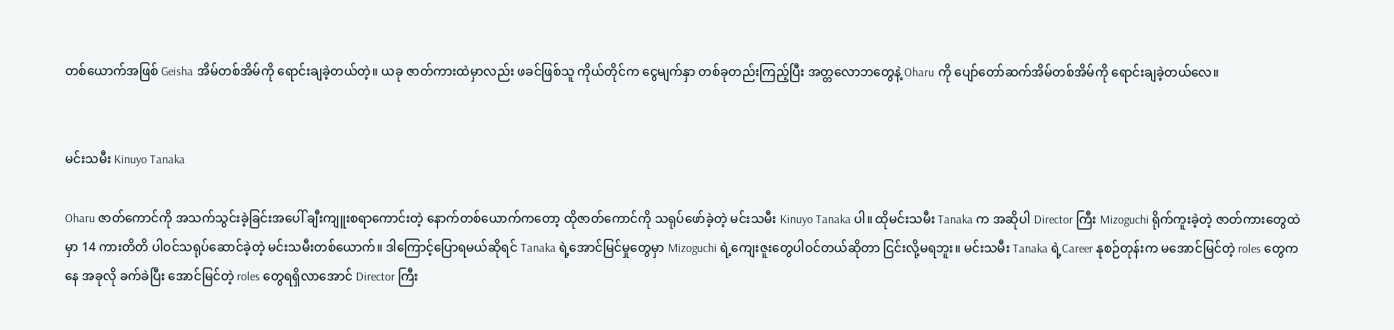တစ်ယောက်အဖြစ် Geisha အိမ်တစ်အိမ်ကို ရောင်းချခဲ့တယ်တဲ့။ ယခု ဇာတ်ကားထဲမှာလည်း ဖခင်ဖြစ်သူ ကိုယ်တိုင်က ငွေမျက်နှာ တစ်ခုတည်းကြည့်ပြီး အတ္တလောဘတွေနဲ့ Oharu ကို ပျော်တော်ဆက်အိမ်တစ်အိမ်ကို ရောင်းချခဲ့တယ်လေ။


မင်းသမီး Kinuyo Tanaka

Oharu ဇာတ်ကောင်ကို အသက်သွင်းခဲ့ခြင်းအပေါ် ချီးကျူးစရာကောင်းတဲ့ နောက်တစ်ယောက်ကတော့ ထိုဇာတ်ကောင်ကို သရုပ်ဖော်ခဲ့တဲ့ မင်းသမီး Kinuyo Tanaka ပါ။ ထိုမင်းသမီး Tanaka က အဆိုပါ Director ကြီး Mizoguchi ရိုက်ကူးခဲ့တဲ့ ဇာတ်ကားတွေထဲမှာ 14 ကားတိတိ ပါဝင်သရုပ်ဆောင်ခဲ့တဲ့ မင်းသမီးတစ်ယောက်။ ဒါကြောင့်ပြောရမယ်ဆိုရင် Tanaka ရဲ့အောင်မြင်မှုတွေမှာ Mizoguchi ရဲ့ကျေးဇူးတွေပါဝင်တယ်ဆိုတာ ငြင်းလို့မရဘူး။ မင်းသမီး Tanaka ရဲ့Career နုစဉ်တုန်းက မအောင်မြင်တဲ့ roles တွေကနေ အခုလို ခက်ခဲပြီး အောင်မြင်တဲ့ roles တွေရရှိလာအောင် Director ကြီး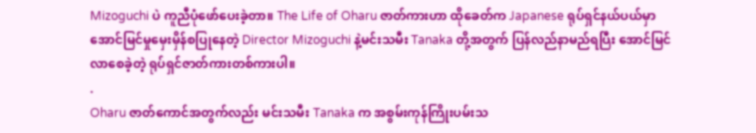Mizoguchi ပဲ ကူညီပုံဖော်ပေးခဲ့တာ။ The Life of Oharu ဇာတ်ကားဟာ ထိုခေတ်က Japanese ရုပ်ရှင်နယ်ပယ်မှာ အောင်မြင်မှုမှေးမှိန်စပြုနေတဲ့ Director Mizoguchi နဲ့မင်းသမီး Tanaka တို့အတွက် ပြန်လည်နာမည်ရပြီး အောင်မြင်လာစေခဲ့တဲ့ ရုပ်ရှင်ဇာတ်ကားတစ်ကားပါ။
.
Oharu ဇာတ်ကောင်အတွက်လည်း မင်းသမီး Tanaka က အစွမ်းကုန်ကြိုးပမ်းသ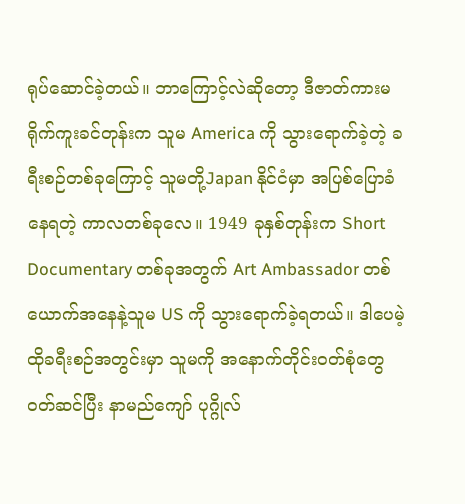ရုပ်ဆောင်ခဲ့တယ်။ ဘာကြောင့်လဲဆိုတော့ ဒီဇာတ်ကားမရိုက်ကူးခင်တုန်းက သူမ America ကို သွားရောက်ခဲ့တဲ့ ခရီးစဉ်တစ်ခုကြောင့် သူမတို့Japan နိုင်ငံမှာ အပြစ်ပြောခံနေရတဲ့ ကာလတစ်ခုလေ။ 1949 ခုနှစ်တုန်းက Short Documentary တစ်ခုအတွက် Art Ambassador တစ်ယောက်အနေနဲ့သူမ US ကို သွားရောက်ခဲ့ရတယ်။ ဒါပေမဲ့ ထိုခရီးစဉ်အတွင်းမှာ သူမကို အနောက်တိုင်းဝတ်စုံတွေဝတ်ဆင်ပြီး နာမည်ကျော် ပုဂ္ဂိုလ်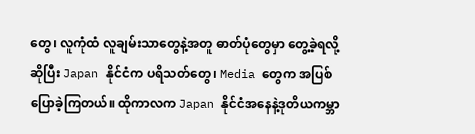တွေ၊ လူကုံထံ လူချမ်းသာတွေနဲ့အတူ ဓာတ်ပုံတွေမှာ တွေ့ခဲ့ရလို့ဆိုပြီး Japan နိုင်ငံက ပရိသတ်တွေ၊ Media တွေက အပြစ်ပြောခဲ့ကြတယ်။ ထိုကာလက Japan နိုင်ငံအနေနဲ့ဒုတိယကမ္ဘာ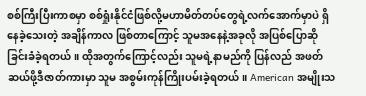စစ်ကြီးပြီးကာစမှာ စစ်ရှုံးနိုင်ငံဖြစ်လို့မဟာမိတ်တပ်တွေရဲ့လက်အောက်မှာပဲ ရှိနေခဲ့သေးတဲ့ အချိန်ကာလ ဖြစ်တာကြောင့် သူမအနေနဲ့အခုလို အပြစ်ပြောဆိုခြင်းခံခဲ့ရတယ်။ ထိုအတွက်ကြောင့်လည်း သူမရဲ့နာမည်ကို ပြန်လည် အဖတ်ဆယ်ဖို့ဒီဇာတ်ကားမှာ သူမ အစွမ်းကုန်ကြိုးပမ်းခဲ့ရတယ်။ American အမျိုးသ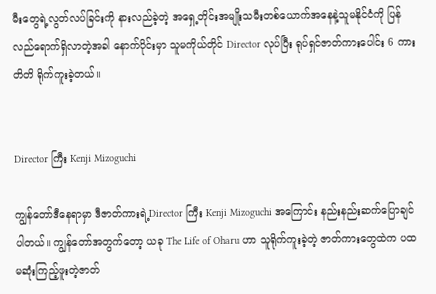မီးတွေရဲ့လွတ်လပ်ခြင်းကို နားလည်ခဲ့တဲ့ အရှေ့တိုင်းအမျိုးသမီးတစ်ယောက်အနေနဲ့သူမနိုင်ငံကို ပြန်လည်ရောက်ရှိလာတဲ့အခါ နောက်ပိုင်းမှာ သူမကိုယ်တိုင် Director လုပ်ပြီး ရုပ်ရှင်ဇာတ်ကားပေါင်း 6 ကားတိတိ ရိုက်ကူးခဲ့တယ်။


Director ကြီး Kenji Mizoguchi

ကျွန်တော်ဒီနေရာမှာ ဒီဇာတ်ကားရဲ့Director ကြီး Kenji Mizoguchi အကြောင်း နည်းနည်းဆက်ပြောချင်ပါတယ်။ ကျွန်တော်အတွက်တော့ ယခု The Life of Oharu ဟာ သူရိုက်ကူးခဲ့တဲ့ ဇာတ်ကားတွေထဲက ပထမဆုံးကြည့်ဖူးတဲ့ဇာတ်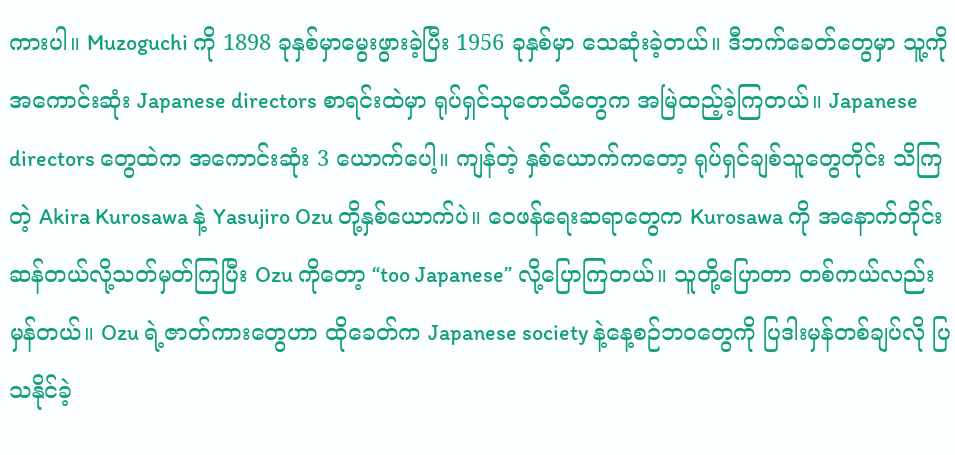ကားပါ။ Muzoguchi ကို 1898 ခုနှစ်မှာမွေးဖွားခဲ့ပြီး 1956 ခုနှစ်မှာ သေဆုံးခဲ့တယ်။ ဒီဘက်ခေတ်တွေမှာ သူ့ကို အကောင်းဆုံး Japanese directors စာရင်းထဲမှာ ရုပ်ရှင်သုတေသီတွေက အမြဲထည့်ခဲ့ကြတယ်။ Japanese directors တွေထဲက အကောင်းဆုံး 3 ယောက်ပေါ့။ ကျန်တဲ့ နှစ်ယောက်ကတော့ ရုပ်ရှင်ချစ်သူတွေတိုင်း သိကြတဲ့ Akira Kurosawa နဲ့ Yasujiro Ozu တို့နှစ်ယောက်ပဲ။ ဝေဖန်ရေးဆရာတွေက Kurosawa ကို အနောက်တိုင်းဆန်တယ်လို့သတ်မှတ်ကြပြီး Ozu ကိုတော့ “too Japanese” လို့ပြောကြတယ်။ သူတို့ပြောတာ တစ်ကယ်လည်း မှန်တယ်။ Ozu ရဲ့ဇာတ်ကားတွေဟာ ထိုခေတ်က Japanese society နဲ့နေ့စဉ်ဘဝတွေကို ပြဒါးမှန်တစ်ချပ်လို ပြသနိုင်ခဲ့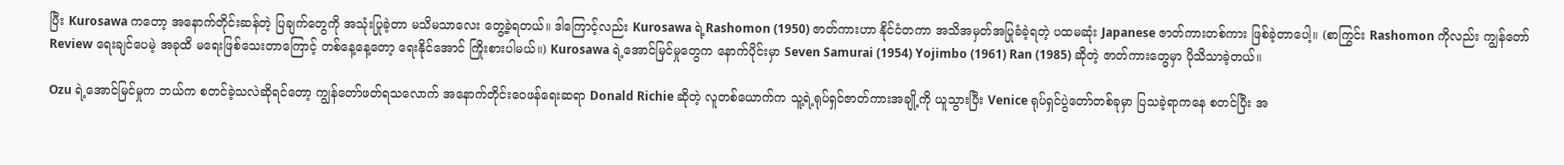ပြီး Kurosawa ကတော့ အနောက်တိုင်းဆန်တဲ့ ပြချက်တွေကို အသုံးပြုခဲ့တာ မသိမသာလေး တွေ့ခဲ့ရတယ်။ ဒါကြောင့်လည်း Kurosawa ရဲ့Rashomon (1950) ဇာတ်ကားဟာ နိုင်ငံတကာ အသိအမှတ်အပြုခံခဲ့ရတဲ့ ပထမဆုံး Japanese ဇာတ်ကားတစ်ကား ဖြစ်ခဲ့တာပေါ့။ (စာကြွင်း Rashomon ကိုလည်း ကျွန်တော် Review ရေးချင်ပေမဲ့ အခုထိ မရေးဖြစ်သေးတာကြောင့် တစ်နေ့နေ့တော့ ရေးနိုင်အောင် ကြိုးစားပါမယ်။) Kurosawa ရဲ့အောင်မြင်မှုတွေက နောက်ပိုင်းမှာ Seven Samurai (1954) Yojimbo (1961) Ran (1985) ဆိုတဲ့ ဇာတ်ကားတွေမှာ ပိုသိသာခဲ့တယ်။

Ozu ရဲ့အောင်မြင်မှုက ဘယ်က စတင်ခဲ့သလဲဆိုရင်တော့ ကျွန်တော်ဖတ်ရသလောက် အနောက်တိုင်းဝေဖန်ရေးဆရာ Donald Richie ဆိုတဲ့ လူတစ်ယောက်က သူ့ရဲ့ရုပ်ရှင်ဇာတ်ကားအချို့ကို ယူသွားပြီး Venice ရုပ်ရှင်ပွဲတော်တစ်ခုမှာ ပြသခဲ့ရာကနေ စတင်ပြီး အ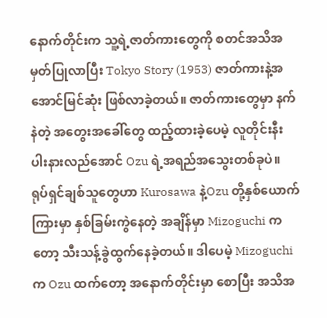နောက်တိုင်းက သူ့ရဲ့ဇာတ်ကားတွေကို စတင်အသိအမှတ်ပြုလာပြီး Tokyo Story (1953) ဇာတ်ကားနဲ့အအောင်မြင်ဆုံး ဖြစ်လာခဲ့တယ်။ ဇာတ်ကားတွေမှာ နက်နဲတဲ့ အတွေးအခေါ်တွေ ထည့်ထားခဲ့ပေမဲ့ လူတိုင်းနီးပါးနားလည်အောင် Ozu ရဲ့အရည်အသွေးတစ်ခုပဲ။ ရုပ်ရှင်ချစ်သူတွေဟာ Kurosawa နဲ့Ozu တို့နှစ်ယောက်ကြားမှာ နှစ်ခြမ်းကွဲနေတဲ့ အချိန်မှာ Mizoguchi ကတော့ သီးသန့်ခွဲထွက်နေခဲ့တယ်။ ဒါပေမဲ့ Mizoguchi က Ozu ထက်တော့ အနောက်တိုင်းမှာ စောပြီး အသိအ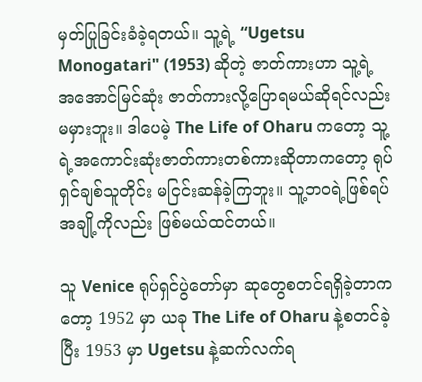မှတ်ပြုခြင်းခံခဲ့ရတယ်။ သူ့ရဲ့ “Ugetsu Monogatari" (1953) ဆိုတဲ့ ဇာတ်ကားဟာ သူ့ရဲ့အအောင်မြင်ဆုံး ဇာတ်ကားလို့ပြောရမယ်ဆိုရင်လည်း မမှားဘူး။ ဒါပေမဲ့ The Life of Oharu ကတော့ သူ့ရဲ့အကောင်းဆုံးဇာတ်ကားတစ်ကားဆိုတာကတော့ ရုပ်ရှင်ချစ်သူတိုင်း မငြင်းဆန်ခဲ့ကြဘူး။ သူ့ဘဝရဲ့ဖြစ်ရပ်အချို့ကိုလည်း ဖြစ်မယ်ထင်တယ်။

သူ Venice ရုပ်ရှင်ပွဲတော်မှာ ဆုတွေစတင်ရရှိခဲ့တာကတော့ 1952 မှာ ယခု The Life of Oharu နဲ့စတင်ခဲ့ပြီး 1953 မှာ Ugetsu နဲ့ဆက်လက်ရ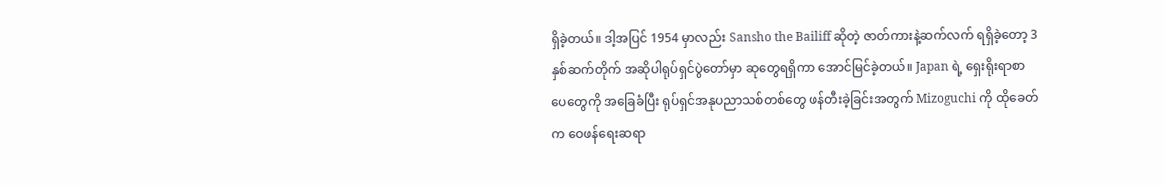ရှိခဲ့တယ်။ ဒါ့အပြင် 1954 မှာလည်း Sansho the Bailiff ဆိုတဲ့ ဇာတ်ကားနဲ့ဆက်လက် ရရှိခဲ့တော့ 3 နှစ်ဆက်တိုက် အဆိုပါရုပ်ရှင်ပွဲတော်မှာ ဆုတွေရရှိကာ အောင်မြင်ခဲ့တယ်။ Japan ရဲ့ ရှေးရိုးရာစာပေတွေကို အခြေခံပြီး ရုပ်ရှင်အနုပညာသစ်တစ်တွေ ဖန်တီးခဲ့ခြင်းအတွက် Mizoguchi ကို ထိုခေတ်က ဝေဖန်ရေးဆရာ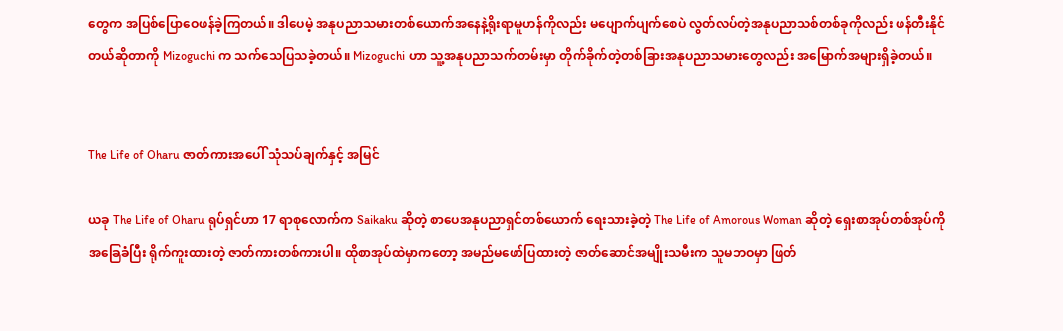တွေက အပြစ်ပြောဝေဖန်ခဲ့ကြတယ်။ ဒါပေမဲ့ အနုပညာသမားတစ်ယောက်အနေနဲ့ရိုးရာမူဟန်ကိုလည်း မပျောက်ပျက်စေပဲ လွတ်လပ်တဲ့အနုပညာသစ်တစ်ခုကိုလည်း ဖန်တီးနိုင်တယ်ဆိုတာကို Mizoguchi က သက်သေပြသခဲ့တယ်။ Mizoguchi ဟာ သူ့အနုပညာသက်တမ်းမှာ တိုက်ခိုက်တဲ့တစ်ခြားအနုပညာသမားတွေလည်း အမြောက်အများရှိခဲ့တယ်။


The Life of Oharu ဇာတ်ကားအပေါ် သုံသပ်ချက်နှင့် အမြင်

ယခု The Life of Oharu ရုပ်ရှင်ဟာ 17 ရာစုလောက်က Saikaku ဆိုတဲ့ စာပေအနုပညာရှင်တစ်ယောက် ရေးသားခဲ့တဲ့ The Life of Amorous Woman ဆိုတဲ့ ရှေးစာအုပ်တစ်အုပ်ကို အခြေခံပြီး ရိုက်ကူးထားတဲ့ ဇာတ်ကားတစ်ကားပါ။ ထိုစာအုပ်ထဲမှာကတော့ အမည်မဖော်ပြထားတဲ့ ဇာတ်ဆောင်အမျိုးသမီးက သူမဘဝမှာ ဖြတ်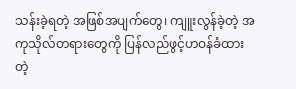သန်းခဲ့ရတဲ့ အဖြစ်အပျက်တွေ၊ ကျူးလွန်ခဲ့တဲ့ အကုသိုလ်တရားတွေကို ပြန်လည်ဖွင့်ဟဝန်ခံထားတဲ့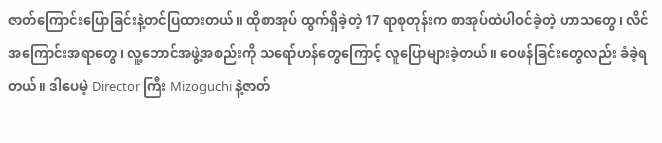ဇာတ်ကြောင်းပြောခြင်းနဲ့တင်ပြထားတယ်။ ထိုစာအုပ် ထွက်ရှိခဲ့တဲ့ 17 ရာစုတုန်းက စာအုပ်ထဲပါဝင်ခဲ့တဲ့ ဟာသတွေ၊ လိင်အကြောင်းအရာတွေ၊ လူ့ဘောင်အဖွဲ့အစည်းကို သရော်ဟန်တွေကြောင့် လူပြောများခဲ့တယ်။ ဝေဖန်ခြင်းတွေလည်း ခံခဲ့ရတယ်။ ဒါပေမဲ့ Director ကြီး Mizoguchi နဲ့ဇာတ်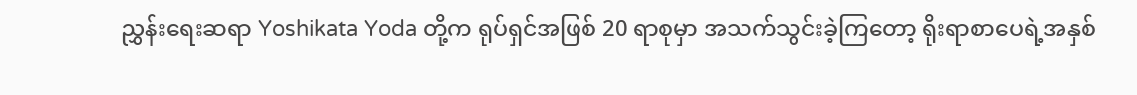ညွှန်းရေးဆရာ Yoshikata Yoda တို့က ရုပ်ရှင်အဖြစ် 20 ရာစုမှာ အသက်သွင်းခဲ့ကြတော့ ရိုးရာစာပေရဲ့အနှစ်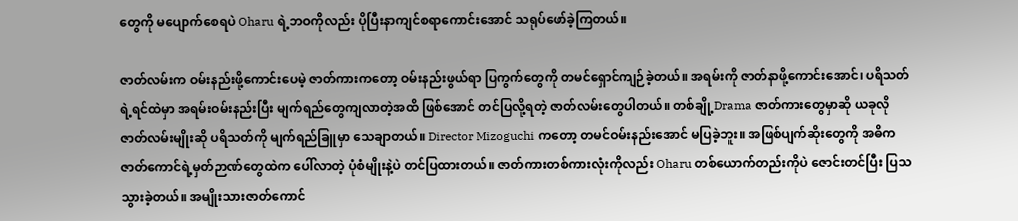တွေကို မပျောက်စေရပဲ Oharu ရဲ့ဘဝကိုလည်း ပိုပြီးနာကျင်စရာကောင်းအောင် သရုပ်ဖော်ခဲ့ကြတယ်။

ဇာတ်လမ်းက ဝမ်းနည်းဖို့ကောင်းပေမဲ့ ဇာတ်ကားကတော့ ဝမ်းနည်းဖွယ်ရာ ပြကွက်တွေကို တမင်ရှောင်ကျဉ်ခဲ့တယ်။ အရမ်းကို ဇာတ်နာဖို့ကောင်းအောင်၊ ပရိသတ်ရဲ့ရင်ထဲမှာ အရမ်းဝမ်းနည်းပြီး မျက်ရည်တွေကျလာတဲ့အထိ ဖြစ်အောင် တင်ပြလို့ရတဲ့ ဇာတ်လမ်းတွေပါတယ်။ တစ်ချို့Drama ဇာတ်ကားတွေမှာဆို ယခုလို ဇာတ်လမ်းမျိုးဆို ပရိသတ်ကို မျက်ရည်ခြူမှာ သေချာတယ်။ Director Mizoguchi ကတော့ တမင်ဝမ်းနည်းအောင် မပြခဲ့ဘူး။ အဖြစ်ပျက်ဆိုးတွေကို အဓိကဇာတ်ကောင်ရဲ့မှတ်ဉာဏ်တွေထဲက ပေါ်လာတဲ့ ပုံစံမျိုးနဲ့ပဲ တင်ပြထားတယ်။ ဇာတ်ကားတစ်ကားလုံးကိုလည်း Oharu တစ်ယောက်တည်းကိုပဲ ဇောင်းတင်ပြီး ပြသသွားခဲ့တယ်။ အမျိုးသားဇာတ်ကောင်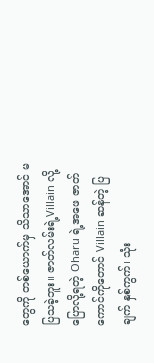တွေကို တစ်ယောက်မှ သိသာအောင် မပြသခဲ့ဘူး။ ဇာတ်လမ်းရဲ့Villain လို့ပြောလို့ရတဲ့ Oharu ရဲ့အဖေ ဇာတ်ကောင်ကိုတောင် Villain ဆန်တဲ့ ပြချက် နှစ်ကွက်၊ သုံး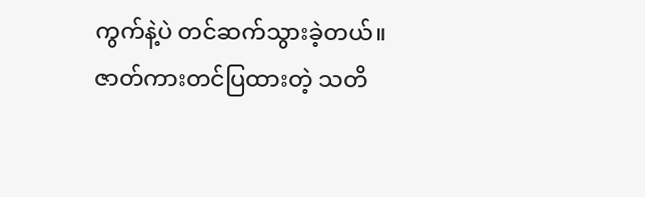ကွက်နဲ့ပဲ တင်ဆက်သွားခဲ့တယ်။ ဇာတ်ကားတင်ပြထားတဲ့ သတိ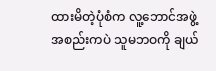ထားမိတဲ့ပုံစံက လူ့ဘောင်အဖွဲ့အစည်းကပဲ သူမဘဝကို ချယ်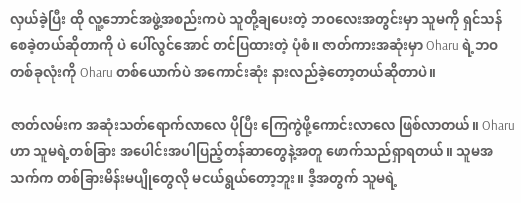လှယ်ခဲ့ပြီး ထို လူ့ဘောင်အဖွဲ့အစည်းကပဲ သူတို့ချပေးတဲ့ ဘဝလေးအတွင်းမှာ သူမကို ရှင်သန်စေခဲ့တယ်ဆိုတာကို ပဲ ပေါ်လွင်အောင် တင်ပြထားတဲ့ ပုံစံ။ ဇာတ်ကားအဆုံးမှာ Oharu ရဲ့ဘဝတစ်ခုလုံးကို Oharu တစ်ယောက်ပဲ အကောင်းဆုံး နားလည်ခဲ့တော့တယ်ဆိုတာပဲ။

ဇာတ်လမ်းက အဆုံးသတ်ရောက်လာလေ ပိုပြီး ကြေကွဲဖို့ကောင်းလာလေ ဖြစ်လာတယ်။ Oharu ဟာ သူမရဲ့တစ်ခြား အပေါင်းအပါပြည့်တန်ဆာတွေနဲ့အတူ ဖောက်သည်ရှာရတယ်။ သူမအသက်က တစ်ခြားမိန်းမပျိုတွေလို မငယ်ရွယ်တော့ဘူး။ ဒီ့အတွက် သူမရဲ့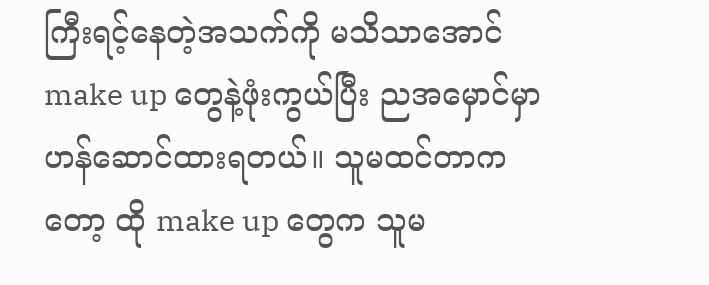ကြီးရင့်နေတဲ့အသက်ကို မသိသာအောင် make up တွေနဲ့ဖုံးကွယ်ပြီး ညအမှောင်မှာ ဟန်ဆောင်ထားရတယ်။ သူမထင်တာကတော့ ထို make up တွေက သူမ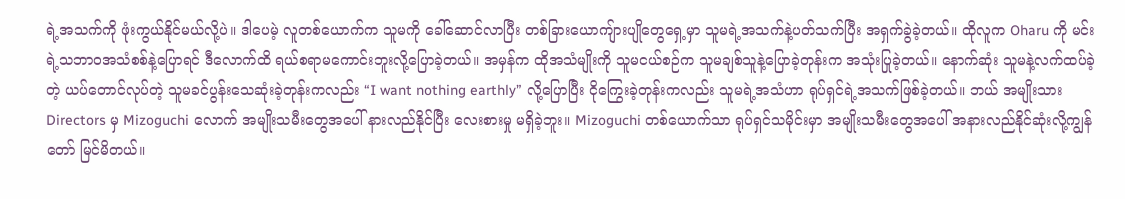ရဲ့အသက်ကို ဖုံးကွယ်နိုင်မယ်လို့ပဲ။ ဒါပေမဲ့ လူတစ်ယောက်က သူမကို ခေါ်ဆောင်လာပြီး တစ်ခြားယောကျ်ားပျိုတွေရှေ့မှာ သူမရဲ့အသက်နဲ့ပတ်သက်ပြီး အရှက်ခွဲခဲ့တယ်။ ထိုလူက Oharu ကို မင်းရဲ့သဘာဝအသံစစ်နဲ့ပြောရင် ဒီလောက်ထိ ရယ်စရာမကောင်းဘူးလို့ပြောခဲ့တယ်။ အမှန်က ထိုအသံမျိုးကို သူမငယ်စဉ်က သူမချစ်သူနဲ့ပြောခဲ့တုန်းက အသုံးပြုခဲ့တယ်။ နောက်ဆုံး သူမနဲ့လက်ထပ်ခဲ့တဲ့ ယပ်တောင်လုပ်တဲ့ သူမခင်ပွန်းသေဆုံးခဲ့တုန်းကလည်း “I want nothing earthly” လို့ပြောပြီး ငိုကြွေးခဲ့တုန်းကလည်း သူမရဲ့အသံဟာ ရုပ်ရှင်ရဲ့အသက်ဖြစ်ခဲ့တယ်။ ဘယ် အမျိုးသား Directors မှ Mizoguchi လောက် အမျိုးသမီးတွေအပေါ် နားလည်နိုင်ပြီး လေးစားမှု မရှိခဲ့ဘူး။ Mizoguchi တစ်ယောက်သာ ရုပ်ရှင်သမိုင်းမှာ အမျိုးသမီးတွေအပေါ် အနားလည်နိုင်ဆုံးလို့ကျွန်တော် မြင်မိတယ်။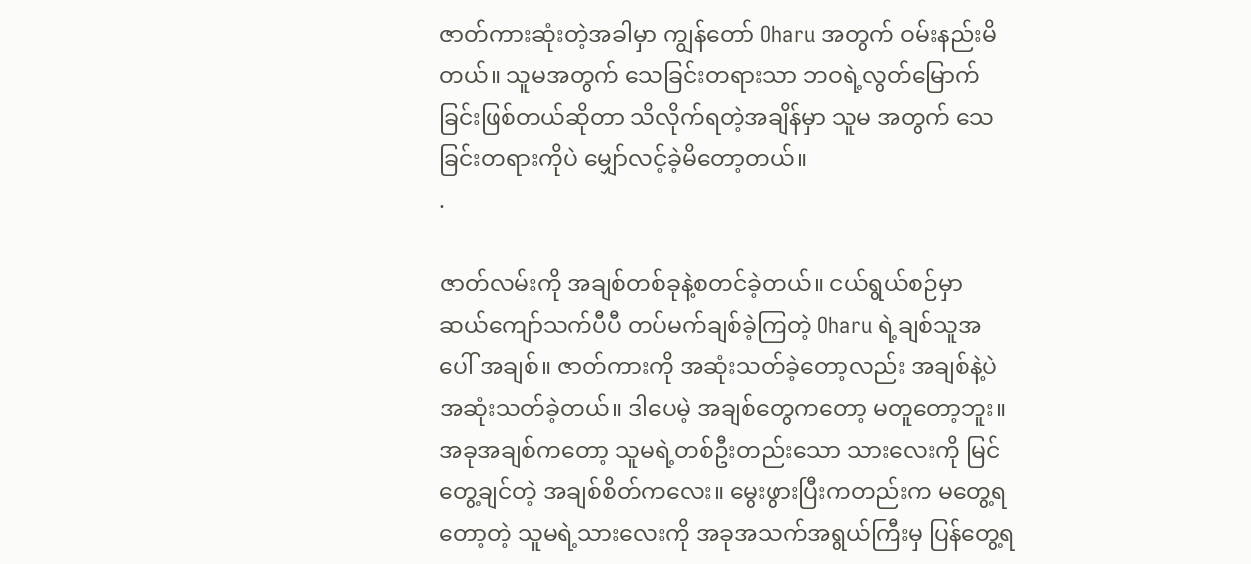ဇာတ်ကားဆုံးတဲ့အခါမှာ ကျွန်တော် Oharu အတွက် ဝမ်းနည်းမိတယ်။ သူမအတွက် သေခြင်းတရားသာ ဘဝရဲ့လွတ်မြောက်ခြင်းဖြစ်တယ်ဆိုတာ သိလိုက်ရတဲ့အချိန်မှာ သူမ အတွက် သေခြင်းတရားကိုပဲ မျှော်လင့်ခဲ့မိတော့တယ်။
.

ဇာတ်လမ်းကို အချစ်တစ်ခုနဲ့စတင်ခဲ့တယ်။ ငယ်ရွယ်စဉ်မှာ ဆယ်ကျော်သက်ပီပီ တပ်မက်ချစ်ခဲ့ကြတဲ့ Oharu ရဲ့ချစ်သူအပေါ် အချစ်။ ဇာတ်ကားကို အဆုံးသတ်ခဲ့တော့လည်း အချစ်နဲ့ပဲ အဆုံးသတ်ခဲ့တယ်။ ဒါပေမဲ့ အချစ်တွေကတော့ မတူတော့ဘူး။ အခုအချစ်ကတော့ သူမရဲ့တစ်ဦးတည်းသော သားလေးကို မြင်တွေ့ချင်တဲ့ အချစ်စိတ်ကလေး။ မွေးဖွားပြီးကတည်းက မတွေ့ရတော့တဲ့ သူမရဲ့သားလေးကို အခုအသက်အရွယ်ကြီးမှ ပြန်တွေ့ရ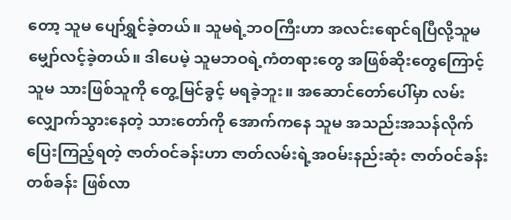တော့ သူမ ပျော်ရွှင်ခဲ့တယ်။ သူမရဲ့ဘဝကြီးဟာ အလင်းရောင်ရပြီလို့သူမ မျှော်လင့်ခဲ့တယ်။ ဒါပေမဲ့ သူမဘဝရဲ့ကံတရားတွေ အဖြစ်ဆိုးတွေကြောင့် သူမ သားဖြစ်သူကို တွေ့မြင်ခွင့် မရခဲ့ဘူး။ အဆောင်တော်ပေါ်မှာ လမ်းလျှောက်သွားနေတဲ့ သားတော်ကို အောက်ကနေ သူမ အသည်းအသန်လိုက်ပြေးကြည့်ရတဲ့ ဇာတ်ဝင်ခန်းဟာ ဇာတ်လမ်းရဲ့အဝမ်းနည်းဆုံး ဇာတ်ဝင်ခန်းတစ်ခန်း ဖြစ်လာ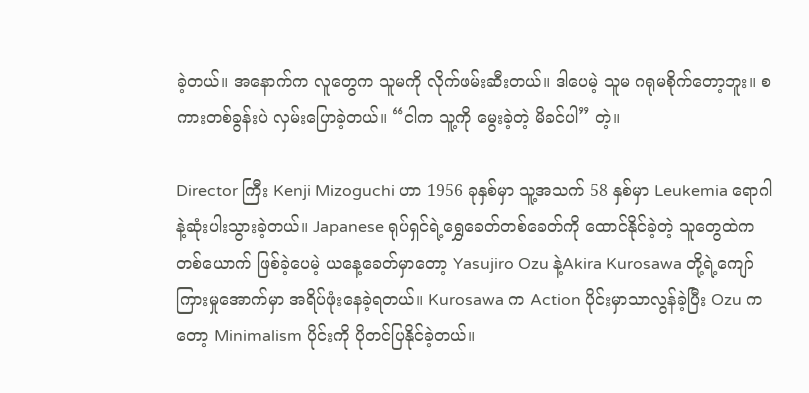ခဲ့တယ်။ အနောက်က လူတွေက သူမကို လိုက်ဖမ်းဆီးတယ်။ ဒါပေမဲ့ သူမ ဂရုမစိုက်တော့ဘူး။ စကားတစ်ခွန်းပဲ လှမ်းပြောခဲ့တယ်။ “ငါက သူ့ကို မွေးခဲ့တဲ့ မိခင်ပါ” တဲ့။

Director ကြီး Kenji Mizoguchi ဟာ 1956 ခုနှစ်မှာ သူ့အသက် 58 နှစ်မှာ Leukemia ရောဂါနဲ့ဆုံးပါးသွားခဲ့တယ်။ Japanese ရုပ်ရှင်ရဲ့ရွှေခေတ်တစ်ခေတ်ကို ထောင်နိုင်ခဲ့တဲ့ သူတွေထဲက တစ်ယောက် ဖြစ်ခဲ့ပေမဲ့ ယနေ့ခေတ်မှာတော့ Yasujiro Ozu နဲ့Akira Kurosawa တို့ရဲ့ကျော်ကြားမှုအောက်မှာ အရိပ်ဖုံးနေခဲ့ရတယ်။ Kurosawa က Action ပိုင်းမှာသာလွန်ခဲ့ပြီး Ozu ကတော့ Minimalism ပိုင်းကို ပိုတင်ပြနိုင်ခဲ့တယ်။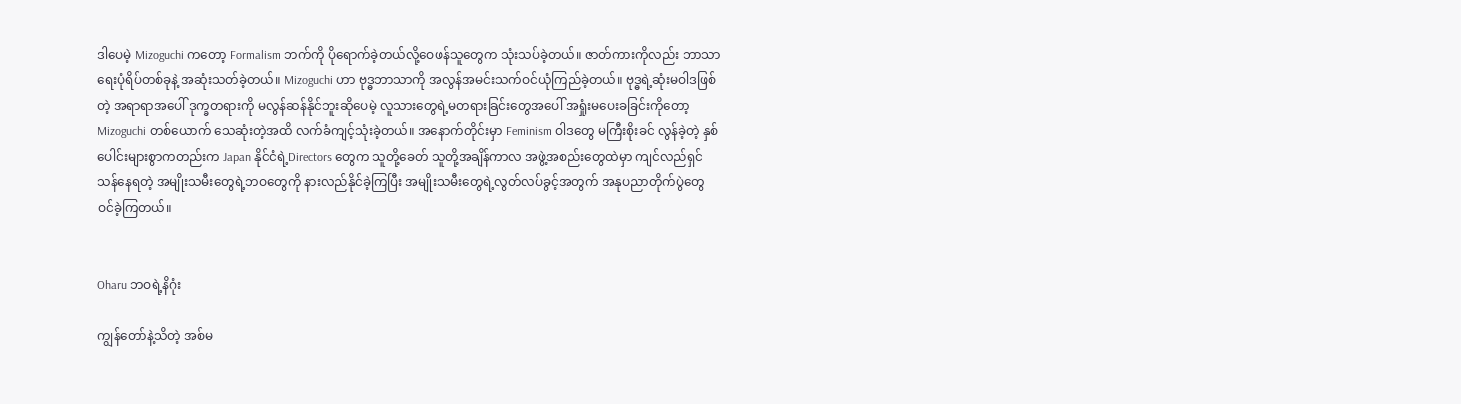ဒါပေမဲ့ Mizoguchi ကတော့ Formalism ဘက်ကို ပိုရောက်ခဲ့တယ်လို့ဝေဖန်သူတွေက သုံးသပ်ခဲ့တယ်။ ဇာတ်ကားကိုလည်း ဘာသာရေးပုံရိပ်တစ်ခုနဲ့ အဆုံးသတ်ခဲ့တယ်။ Mizoguchi ဟာ ဗုဒ္ဓဘာသာကို အလွန်အမင်းသက်ဝင်ယုံကြည်ခဲ့တယ်။ ဗုဒ္ဓရဲ့ဆုံးမဝါဒဖြစ်တဲ့ အရာရာအပေါ် ဒုက္ခတရားကို မလွန်ဆန်နိုင်ဘူးဆိုပေမဲ့ လူသားတွေရဲ့မတရားခြင်းတွေအပေါ် အရှုံးမပေးခခြင်းကိုတော့ Mizoguchi တစ်ယောက် သေဆုံးတဲ့အထိ လက်ခံကျင့်သုံးခဲ့တယ်။ အနောက်တိုင်းမှာ Feminism ဝါဒတွေ မကြီးစိုးခင် လွန်ခဲ့တဲ့ နှစ်ပေါင်းများစွာကတည်းက Japan နိုင်ငံရဲ့Directors တွေက သူတို့ခေတ် သူတို့အချိန်ကာလ အဖွဲ့အစည်းတွေထဲမှာ ကျင်လည်ရှင်သန်နေရတဲ့ အမျိုးသမီးတွေရဲ့ဘဝတွေကို နားလည်နိုင်ခဲ့ကြပြီး အမျိုးသမီးတွေရဲ့လွတ်လပ်ခွင့်အတွက် အနုပညာတိုက်ပွဲတွေ ဝင်ခဲ့ကြတယ်။


Oharu ဘဝရဲ့နိဂုံး

ကျွန်တော်နဲ့သိတဲ့ အစ်မ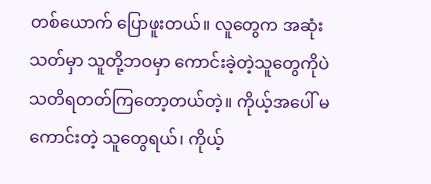တစ်ယောက် ပြောဖူးတယ်။ လူတွေက အဆုံးသတ်မှာ သူတို့ဘဝမှာ ကောင်းခဲ့တဲ့သူတွေကိုပဲ သတိရတတ်ကြတော့တယ်တဲ့။ ကိုယ့်အပေါ် မကောင်းတဲ့ သူတွေရယ်၊ ကိုယ့်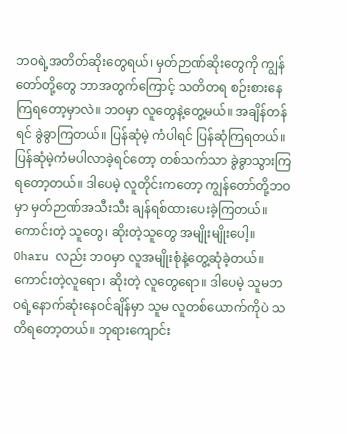ဘဝရဲ့အတိတ်ဆိုးတွေရယ်၊ မှတ်ဉာဏ်ဆိုးတွေကို ကျွန်တော်တို့တွေ ဘာအတွက်ကြောင့် သတိတရ စဉ်းစားနေကြရတော့မှာလဲ။ ဘဝမှာ လူတွေနဲ့တွေ့မယ်။ အချိန်တန်ရင် ခွဲခွာကြတယ်။ ပြန်ဆုံမဲ့ ကံပါရင် ပြန်ဆုံကြရတယ်။ ပြန်ဆုံမဲ့ကံမပါလာခဲ့ရင်တော့ တစ်သက်သာ ခွဲခွာသွားကြရတော့တယ်။ ဒါပေမဲ့ လူတိုင်းကတော့ ကျွန်တော်တို့ဘဝမှာ မှတ်ဉာဏ်အသီးသီး ချန်ရစ်ထားပေးခဲ့ကြတယ်။ ကောင်းတဲ့ သူတွေ၊ ဆိုးတဲ့သူတွေ အမျိုးမျိုးပေါ့။ Oharu လည်း ဘဝမှာ လူအမျိုးစုံနဲ့တွေ့ဆုံခဲ့တယ်။ ကောင်းတဲ့လူရော၊ ဆိုးတဲ့ လူတွေရော။ ဒါပေမဲ့ သူမဘဝရဲ့နောက်ဆုံးနေဝင်ချိန်မှာ သူမ လူတစ်ယောက်ကိုပဲ သတိရတော့တယ်။ ဘုရားကျောင်း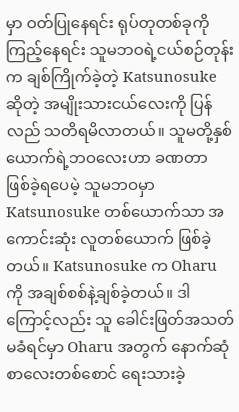မှာ ဝတ်ပြုနေရင်း ရုပ်တုတစ်ခုကို ကြည့်နေရင်း သူမဘဝရဲ့ငယ်စဉ်တုန်းက ချစ်ကြိုက်ခဲ့တဲ့ Katsunosuke ဆိုတဲ့ အမျိုးသားငယ်လေးကို ပြန်လည် သတိရမိလာတယ်။ သူမတို့နှစ်ယောက်ရဲ့ဘဝလေးဟာ ခဏတာ ဖြစ်ခဲ့ရပေမဲ့ သူမဘဝမှာ Katsunosuke တစ်ယောက်သာ အကောင်းဆုံး လူတစ်ယောက် ဖြစ်ခဲ့တယ်။ Katsunosuke က Oharu ကို အချစ်စစ်နဲ့ချစ်ခဲ့တယ်။ ဒါကြောင့်လည်း သူ ခေါင်းဖြတ်အသတ်မခံရင်မှာ Oharu အတွက် နောက်ဆုံစာလေးတစ်စောင် ရေးသားခဲ့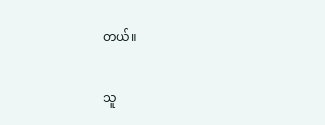တယ်။

သူ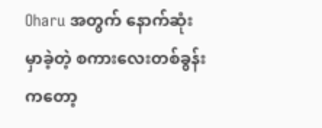Oharu အတွက် နောက်ဆုံး မှာခဲ့တဲ့ စကားလေးတစ်ခွန်းကတော့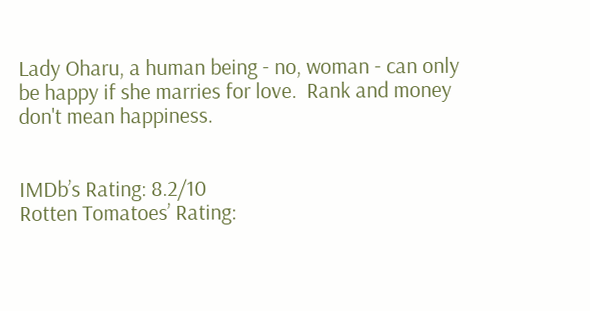Lady Oharu, a human being - no, woman - can only be happy if she marries for love.  Rank and money don't mean happiness.


IMDb’s Rating: 8.2/10
Rotten Tomatoes’ Rating: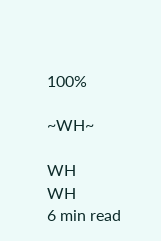100%

~WH~

WH
WH
6 min read